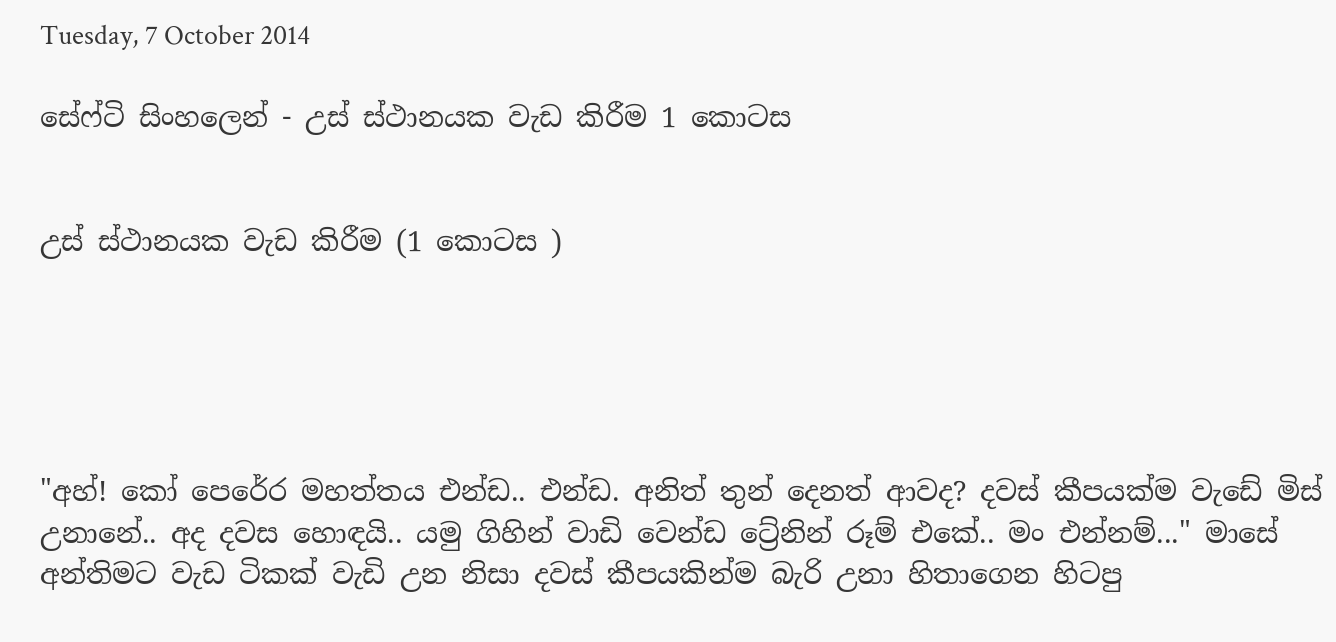Tuesday, 7 October 2014

සේෆ්ටි සිංහලෙන් - උස් ස්ථානයක වැඩ කිරීම 1 කොටස


උස් ස්ථානයක වැඩ කිරීම (1 කොටස )





"අහ්! කෝ පෙරේර මහත්තය එන්ඩ.. එන්ඩ. අනිත් තුන් දෙනත් ආවද? දවස් කීපයක්ම වැඩේ මිස් උනානේ.. අද දවස හොඳයි.. යමු ගිහින් වාඩි වෙන්ඩ ට්‍රේනින් රූම් එකේ.. මං එන්නම්..." මාසේ අන්තිමට වැඩ ටිකක් වැඩි උන නිසා දවස් කීපයකින්ම බැරි උනා හිතාගෙන හිටපු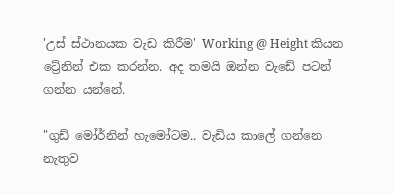'උස් ස්ථානයක වැඩ කිරීම' Working @ Height කියන ට්‍රේනින් එක කරන්න. අද තමයි ඔන්න වැඩේ පටන් ගන්න යන්නේ.

"ගුඩ් මෝර්නින් හැමෝටම.. වැඩිය කාලේ ගන්නෙ නැතුව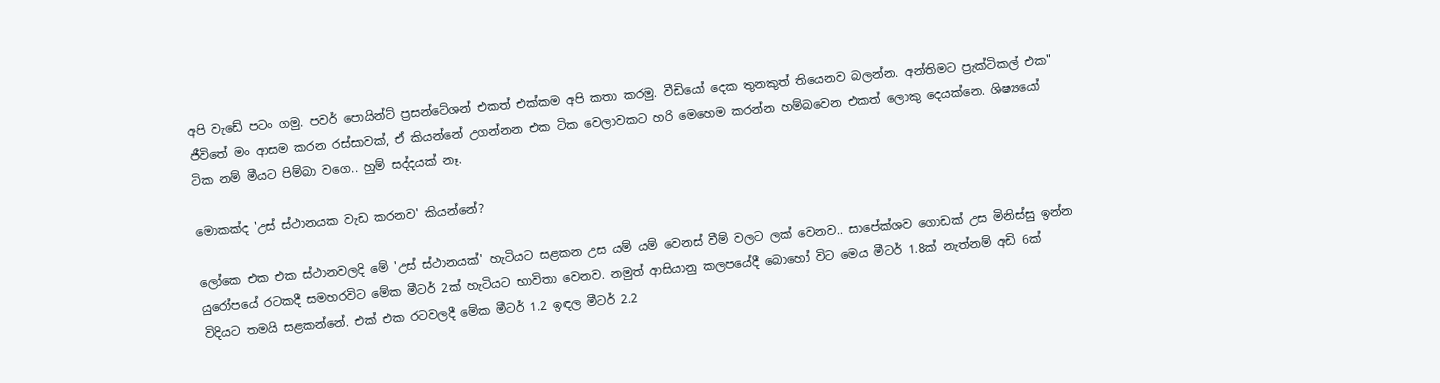අපි වැඩේ පටං ගමු. පවර් පොයින්ට් ප්‍රසන්ටේශන් එකත් එක්කම අපි කතා කරමු. වීඩියෝ දෙක තුනකුත් තියෙනව බලන්න. අන්තිමට ප්‍රැක්ටිකල් එක" ජීවිතේ මං ආසම කරන රස්සාවක්, ඒ කියන්නේ උගන්නන එක ටික වෙලාවකට හරි මෙහෙම කරන්න හම්බවෙන එකත් ලොකු දෙයක්නෙ. ශිෂ්‍යයෝ ටික නම් මීයට පිම්බා වගෙ.. හුම් සද්දයක් නෑ.

මොකක්ද 'උස් ස්ථානයක වැඩ කරනව' කියන්නේ?

ලෝකෙ එක එක ස්ථානවලදි මේ 'උස් ස්ථානයක්' හැටියට සළකන උස යම් යම් වෙනස් වීම් වලට ලක් වෙනව.. සාපේක්ශව ගොඩක් උස මිනිස්සු ඉන්න යුරෝපයේ රටකදී සමහරවිට මේක මීටර් 2ක් හැටියට භාවිතා වෙනව. නමුත් ආසියානු කලපයේදී බොහෝ විට මෙය මීටර් 1.8ක් නැත්නම් අඩි 6ක් විදියට තමයි සළකන්නේ. එක් එක රටවලදී මේක මීටර් 1.2 ඉඳල මීටර් 2.2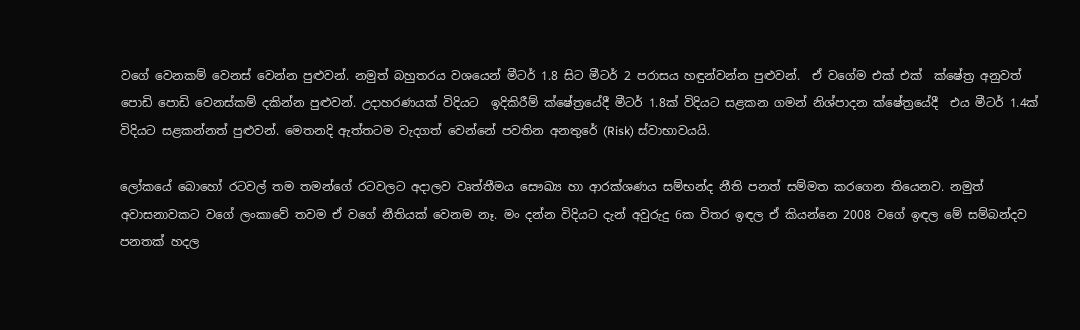වගේ වෙනකම් වෙනස් වෙන්න පුළුවන්. නමුත් බහුතරය වශයෙන් මීටර් 1.8 සිට මීටර් 2 පරාසය හඳුන්වන්න පුළුවන්.  ඒ වගේම එක් එක්  ක්ෂේත්‍ර අනුවත් පොඩි පොඩි වෙනස්කම් දකින්න පුළුවන්. උදාහරණයක් විදියට  ඉදිකිරීම් ක්ෂේත්‍රයේදී මීටර් 1.8ක් විදියට සළකන ගමන් නිශ්පාදන ක්ෂේත්‍රයේදී  එය මීටර් 1.4ක් විදියට සළකන්නත් පුළුවන්. මෙතනදි ඇත්තටම වැදගත් වෙන්නේ පවතින අනතුරේ (Risk) ස්වාභාවයයි.

ලෝකයේ බොහෝ රටවල් තම තමන්ගේ රටවලට අදාලව වෘත්තීමය සෞඛ්‍ය හා ආරක්ශණය සම්භන්ද නීති පනත් සම්මත කරගෙන තියෙනව. නමුත් අවාසනාවකට වගේ ලංකාවේ තවම ඒ වගේ නීතියක් වෙනම නෑ. මං දන්න විදියට දැන් අවුරුදු 6ක විතර ඉඳල ඒ කියන්නෙ 2008 වගේ ඉඳල මේ සම්බන්දව පනතක් හදල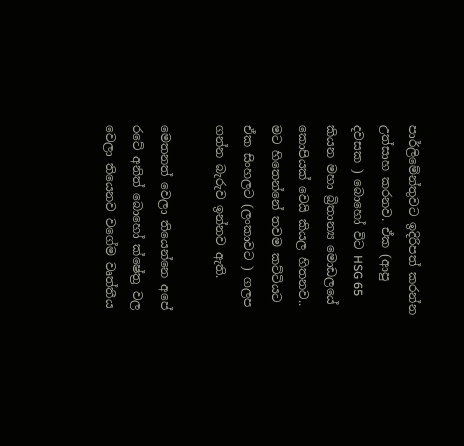පාර්ලිමේන්තුවට ඉදිරිපත් කරන්න උත්සාහ කරනව. ඒක (ආපු දවසක ) බොහෝ විට HSG 65 කියන මහා බ්‍රිතාන්‍ය මොඩලයේ කොපියක් වෙයි කියල හිතනව.. මට හිතෙන්නේ තවම කට්ටියට ඒක සිංහලට (ලංකාවට ) ගලප ගන්න බැරුව ඉන්නව ඇති.

මෙතනත් වෙලා තියෙන්නෙ අපේ රටේ අනිත් බොහෝ ක්ෂේත්‍ර වල වෙලා තියෙනව වගේම වෘත්තීය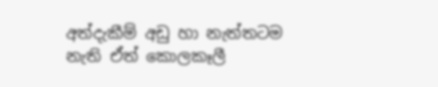අත්දැකීම් අඩු හා නැත්තටම නැති ඒත් කොලකෑලී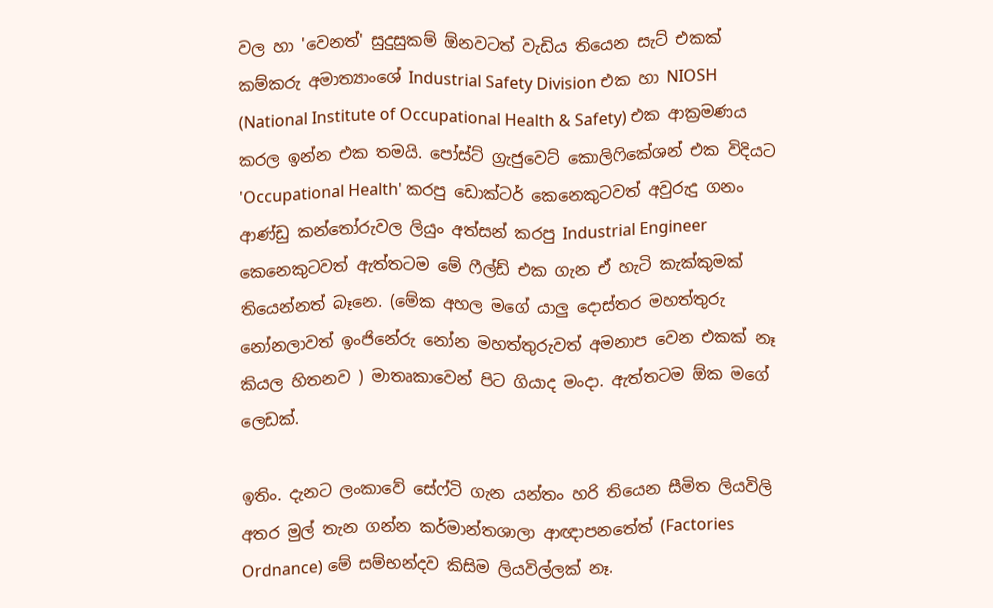වල හා 'වෙනත්' සුදුසුකම් ඕනවටත් වැඩිය තියෙන සැට් එකක් කම්කරු අමාත්‍යාංශේ Industrial Safety Division එක හා NIOSH (National Institute of Occupational Health & Safety) එක ආක්‍රමණය කරල ඉන්න එක තමයි. පෝස්ට් ග්‍රැජුවෙට් කොලිෆිකේශන් එක විදියට 'Occupational Health' කරපු ඩොක්ටර් කෙනෙකුටවත් අවුරුදු ගනං ආණ්ඩු කන්තෝරුවල ලියුං අත්සන් කරපු Industrial Engineer කෙනෙකුටවත් ඇත්තටම මේ ෆීල්ඩ් එක ගැන ඒ හැටි කැක්කුමක් තියෙන්නත් බෑනෙ. (මේක අහල මගේ යාලු දොස්තර මහත්තුරු නෝනලාවත් ඉංජිනේරු නෝන මහත්තුරුවත් අමනාප වෙන එකක් නෑ කියල හිතනව ) මාතෘකාවෙන් පිට ගියාද මංදා. ඇත්තටම ඕක මගේ ලෙඩක්.

ඉතිං. දැනට ලංකාවේ සේෆ්ටි ගැන යන්තං හරි තියෙන සීමිත ලියවිලි අතර මුල් තැන ගන්න කර්මාන්තශාලා ආඥාපනතේත් (Factories Ordnance) මේ සම්භන්දව කිසිම ලියවිල්ලක් නෑ.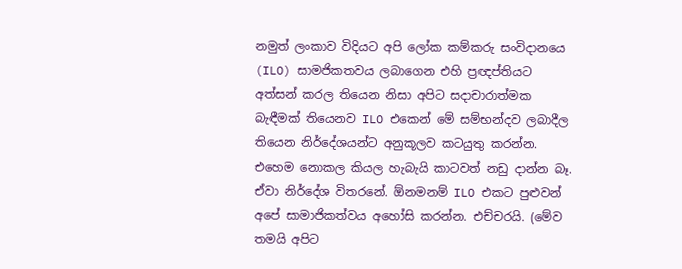නමුත් ලංකාව විදියට අපි ලෝක කම්කරු සංවිදානයෙ (ILO) සාමජිකතවය ලබාගෙන එහි ප්‍රඥප්තියට අත්සන් කරල තියෙන නිසා අපිට සදාචාරාත්මක බැඳීමක් තියෙනව ILO එකෙන් මේ සම්භන්දව ලබාදීල තියෙන නිර්දේශයන්ට අනුකූලව කටයුතු කරන්න. එහෙම නොකල කියල හැබැයි කාටවත් නඩු දාන්න බෑ. ඒවා නිර්දේශ විතරනේ. ඕනමනම් ILO එකට පුළුවන් අපේ සාමාජිකත්වය අහෝසි කරන්න. එච්චරයි. (මේව තමයි අපිට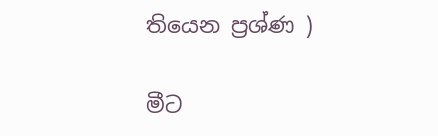තියෙන ප්‍රශ්ණ )

මීට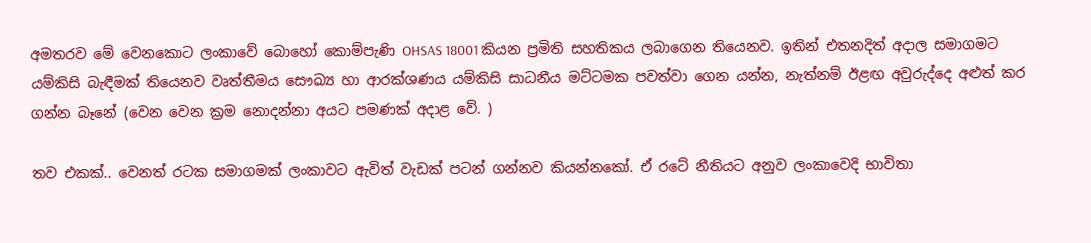අමතරව මේ වෙනකොට ලංකාවේ බොහෝ කොම්පැණි OHSAS 18001 කියන ප්‍රමිති සහතිකය ලබාගෙන තියෙනව. ඉතින් එතනදිත් අදාල සමාගමට යම්කිසි බැඳීමක් තියෙනව වෘත්තීමය සෞඛ්‍ය හා ආරක්ශණය යම්කිසි සාධනීය මට්ටමක පවත්වා ගෙන යන්න, නැත්නම් ඊළඟ අවුරුද්දෙ අළුත් කර ගන්න බෑනේ (වෙන වෙන ක්‍රම නොදන්නා අයට පමණක් අදාළ වේ. )

තව එකක්.. වෙනත් රටක සමාගමක් ලංකාවට ඇවිත් වැඩක් පටන් ගන්නව කියන්නකෝ. ඒ රටේ නීතියට අනුව ලංකාවෙදි භාවිතා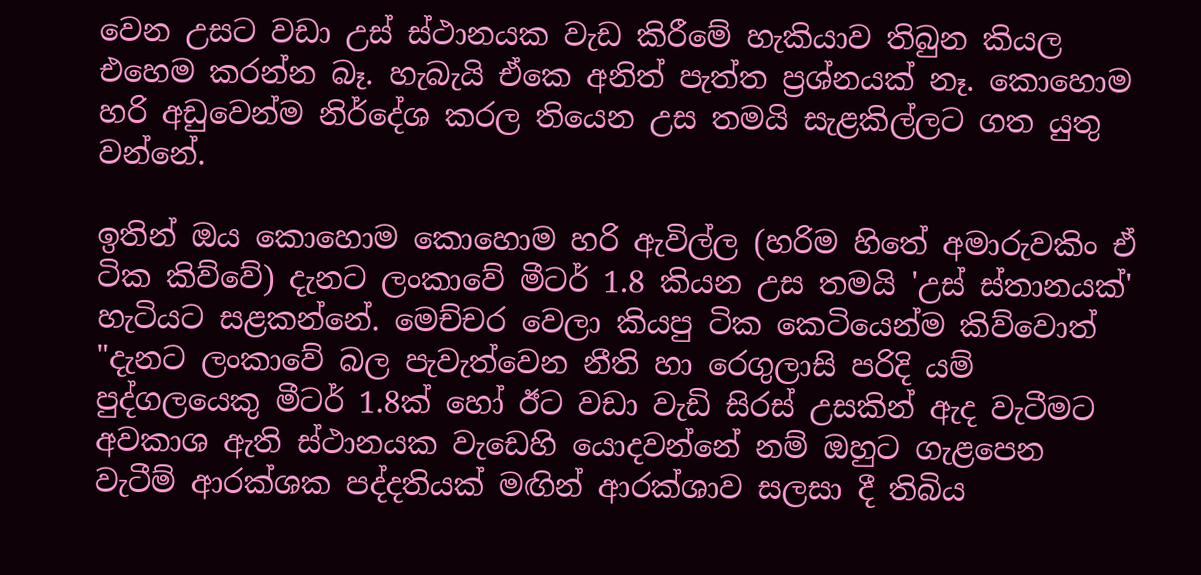වෙන උසට වඩා උස් ස්ථානයක වැඩ කිරීමේ හැකියාව තිබුන කියල එහෙම කරන්න බෑ. හැබැයි ඒකෙ අනිත් පැත්ත ප්‍රශ්නයක් නෑ. කොහොම හරි අඩුවෙන්ම නිර්දේශ කරල තියෙන උස තමයි සැළකිල්ලට ගත යුතු වන්නේ.

ඉතින් ඔය කොහොම කොහොම හරි ඇවිල්ල (හරිම හිතේ අමාරුවකිං ඒ ටික කිව්වේ) දැනට ලංකාවේ මීටර් 1.8 කියන උස තමයි 'උස් ස්තානයක්' හැටියට සළකන්නේ. මෙච්චර වෙලා කියපු ටික කෙටියෙන්ම කිව්වොත්
"දැනට ලංකාවේ බල පැවැත්වෙන නීති හා රෙගුලාසි පරිදි යම් පුද්ගලයෙකු මීටර් 1.8ක් හෝ ඊට වඩා වැඩි සිරස් උසකින් ඇද වැටීමට අවකාශ ඇති ස්ථානයක වැඩෙහි යොදවන්නේ නම් ඔහුට ගැළපෙන වැටීම් ආරක්ශක පද්දතියක් මඟින් ආරක්ශාව සලසා දී තිබිය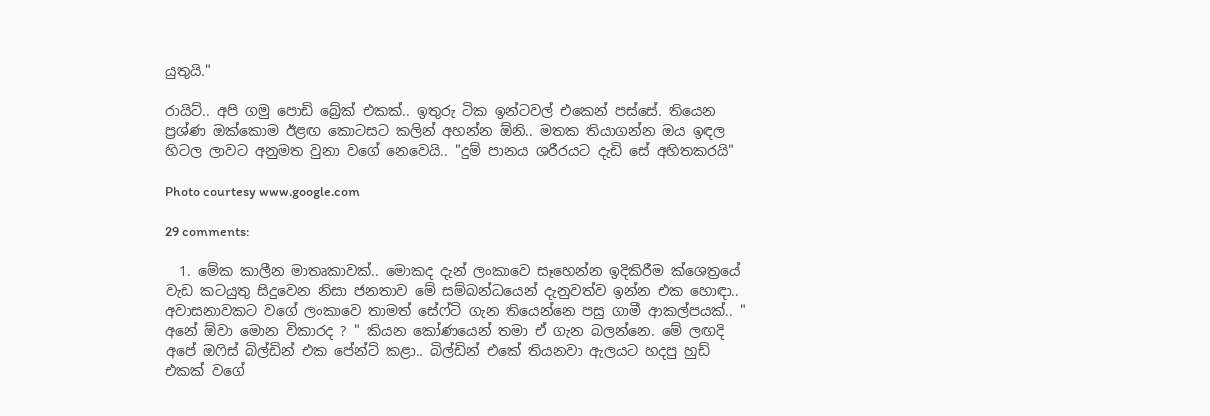යුතුයි."

රායිට්.. අපි ගමු පොඩි බ්‍රේක් එකක්.. ඉතුරු ටික ඉන්ටවල් එකෙන් පස්සේ. තියෙන ප්‍රශ්ණ ඔක්කොම ඊළඟ කොටසට කලින් අහන්න ඕනි.. මතක තියාගන්න ඔය ඉඳල හිටල ලාවට අනුමත වුනා වගේ නෙවෙයි.. "දුම් පානය ශරීරයට දැඩි සේ අහිතකරයි"

Photo courtesy www.google.com

29 comments:

  1. මේක කාලීන මාතෘකාවක්.. මොකද දැන් ලංකාවෙ සෑහෙන්න ඉදිකිරීම ක්ශෙත්‍රයේ වැඩ කටයුතු සිදුවෙන නිසා ජනතාව මේ සම්බන්ධයෙන් දැනුවත්ව ඉන්න එක හොඳා.. අවාසනාවකට වගේ ලංකාවෙ තාමත් සේෆ්ටි ගැන තියෙන්නෙ පසු ගාමී ආකල්පයක්.. " අනේ ඕවා මොන විකාරද ? " කියන කෝණයෙන් තමා ඒ ගැන බලන්නෙ. මේ ලඟදි අපේ ඔ‍ෆිස් බිල්ඩින් එක පේන්ට් කළා.. බිල්ඩින් එකේ තියනවා ඇලයට හදපු හුඩ් එකක් වගේ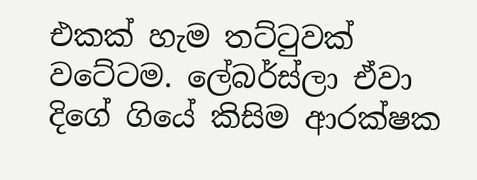එකක් හැම තට්‍ටුවක් වටේටම. ලේබර්ස්ලා ඒවා දිගේ ගියේ කිසිම ආරක්ෂක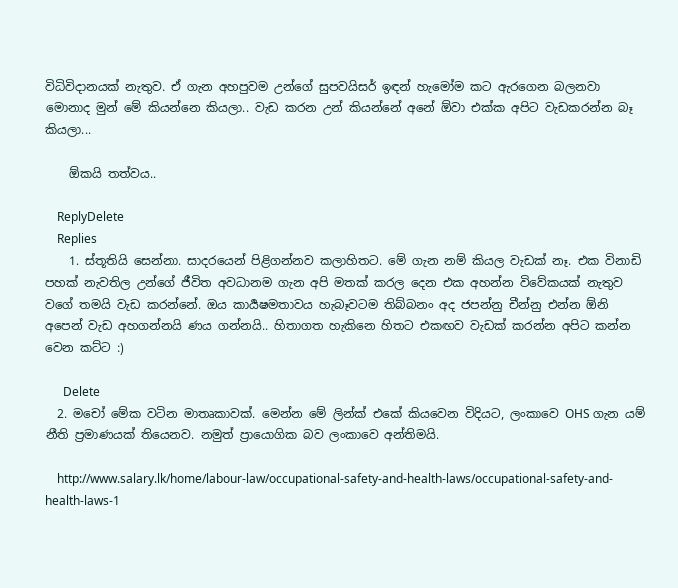විධිවිදානයක් නැතුව. ඒ ගැන අහපුවම උන්ගේ සුපවයිසර් ඉඳන් හැමෝම කට ඇරගෙන බලනවා මොනාද මුන් මේ කියන්නෙ කියලා.. වැඩ කරන උන් කියන්නේ අනේ ඕවා එක්ක අපිට වැඩකරන්න බෑ කියලා...

    ඕකයි තත්වය..

    ReplyDelete
    Replies
    1. ස්තූතියි සෙන්නා. සාදරයෙන් පිළිගන්නව කලාහිතට. මේ ගැන නම් කියල වැඩක් නෑ. එක විනාඩි පහක් නැවතිල උන්ගේ ජීවිත අවධානම ගැන අපි මතක් කරල දෙන එක අහන්න විවේකයක් නැතුව වගේ තමයි වැඩ කරන්නේ. ඔය කාර්‍යෂමතාවය හැබෑවටම තිබ්බනං අද ජපන්නු චීන්නු එන්න ඕනි අපෙන් වැඩ අහගන්නයි ණය ගන්නයි.. හිතාගත හැකිනෙ හිතට එකඟව වැඩක් කරන්න අපිට කන්න වෙන කට්ට :)

      Delete
  2. මචෝ මේක වටින මාතෘකාවක්. මෙන්න මේ ලින්ක් එකේ කියවෙන විදියට, ලංකාවෙ OHS ගැන යම් නීති ප්‍රමාණයක් තියෙනව. නමුත් ප්‍රායොගික බව ලංකාවෙ අන්තිමයි.

    http://www.salary.lk/home/labour-law/occupational-safety-and-health-laws/occupational-safety-and-health-laws-1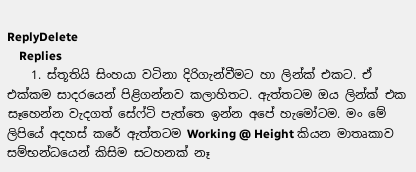ReplyDelete
    Replies
    1. ස්තූතියි සිංහයා වටිනා දිරිගැන්වීමට හා ලින්ක් එකට. ඒ එක්කම සාදරයෙන් පිළිගන්නව කලාහිතට. ඇත්තටම ඔය ලින්ක් එක සෑහෙන්න වැදගත් සේෆ්ටි පැත්තෙ ඉන්න අපේ හැමෝටම. මං මේ ලිපියේ අදහස් කරේ ඇත්තටම Working @ Height කියන මාතෘකාව සම්භන්ධයෙන් කිසිම සටහනක් නෑ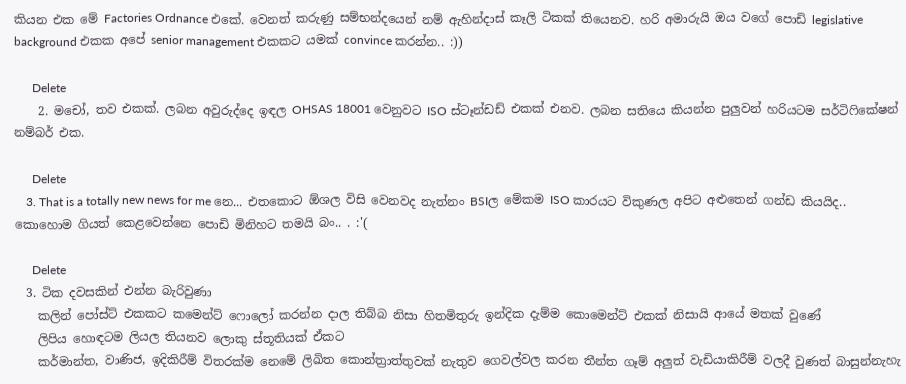කියන එක මේ Factories Ordnance එකේ. වෙනත් කරුණු සම්භන්දයෙන් නම් ඇහින්දාස් කෑලි ටිකක් තියෙනව. හරි අමාරුයි ඔය වගේ පොඩි legislative background එකක අපේ senior management එකකට යමක් convince කරන්න.. :))

      Delete
    2. මචෝ, තව එකක්. ලබන අවුරුද්දෙ ඉඳල OHSAS 18001 වෙනුවට ISO ස්ටෑන්ඩඩ් එකක් එනව. ලබන සතියෙ කියන්න පුලුවන් හරියටම සර්ටිෆිකේෂන් නම්බර් එක.

      Delete
    3. That is a totally new news for me නෙ... එතකොට ඕශල විසි වෙනවද නැත්නං BSIල මේකම ISO කාරයට විකුණල අපිට අළුතෙන් ගන්ඩ කියයිද.. කොහොම ගියත් කෙළවෙන්නෙ පොඩි මිනිහට තමයි බං.. . :'(

      Delete
  3. ටික දවසකින් එන්න බැරිවුණා
    කලින් පෝස්ට් එකකට කමෙන්ට් ෆොලෝ කරන්න දාල තිබ්බ නිසා හිතමිතුරු ඉන්දික දැම්ම කොමෙන්ට් එකක් නිසායි ආයේ මතක් වුණේ
    ලිපිය හොඳටම ලියල තියනව ලොකු ස්තූතියක් ඒකට
    කර්මාන්ත, වාණිජ, ඉදිකිරීම් විතරක්ම නෙමේ ලිඛිත කොන්ත්‍රාත්තුවක් නැතුව ගෙවල්වල කරන තීන්ත ගෑම් අලුත් වැඩියාකිරීම් වලදී වුණත් බාසුන්නැහැ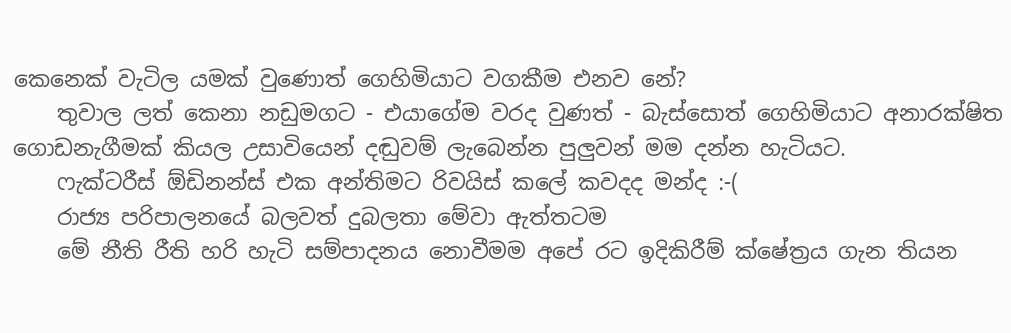කෙනෙක් වැටිල යමක් වුණොත් ගෙහිමියාට වගකීම එනව නේ?
    තුවාල ලත් කෙනා නඩුමගට - එයාගේම වරද වුණත් - බැස්සොත් ගෙහිමියාට අනාරක්ෂිත ගොඩනැගීමක් කියල උසාවියෙන් දඬුවම් ලැබෙන්න පුලුවන් මම දන්න හැටියට.
    ෆැක්ටරීස් ඕඩිනන්ස් එක අන්තිමට රිවයිස් කලේ කවදද මන්ද :-(
    රාජ්‍ය පරිපාලනයේ බලවත් දුබලතා මේවා ඇත්තටම
    මේ නීති රීති හරි හැටි සම්පාදනය නොවීමම අපේ රට ඉදිකිරීම් ක්ෂේත්‍රය ගැන තියන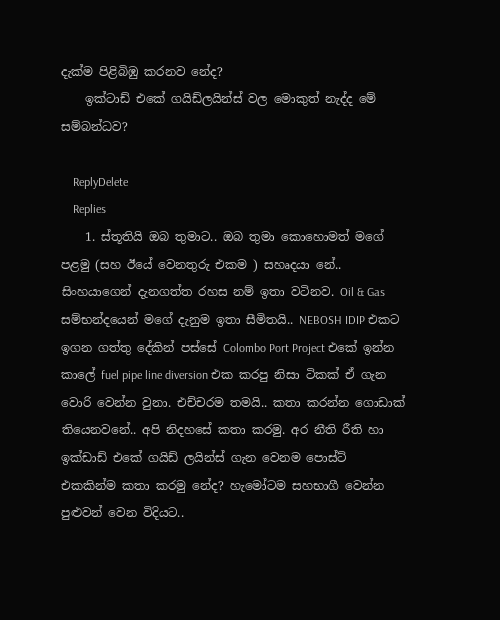දැක්ම පිළිබිඹු කරනව නේද?
    ඉක්ටාඩ් එකේ ගයිඩ්ලයින්ස් වල මොකුත් නැද්ද මේ සම්බන්ධව?

    ReplyDelete
    Replies
    1. ස්තූතියි ඔබ තුමාට.. ඔබ තුමා කොහොමත් මගේ පළමු (සහ ඊයේ වෙනතුරු එකම ) සහෘදයා නේ.. සිංහයාගෙන් දැනගත්ත රහස නම් ඉතා වටිනව. Oil & Gas සම්භන්දයෙන් මගේ දැනුම ඉතා සීමිතයි.. NEBOSH IDIP එකට ඉගන ගත්තු දේකින් පස්සේ Colombo Port Project එකේ ඉන්න කාලේ fuel pipe line diversion එක කරපු නිසා ටිකක් ඒ ගැන වොරි වෙන්න වුනා. එච්චරම තමයි.. කතා කරන්න ගොඩාක් තියෙනවනේ.. අපි නිදහසේ කතා කරමු. අර නීති රීති හා ඉක්ඩාඩ් එකේ ගයිඩ් ලයින්ස් ගැන වෙනම පොස්ට් එකකින්ම කතා කරමු නේද? හැමෝටම සහභාගී වෙන්න පුළුවන් වෙන විදියට..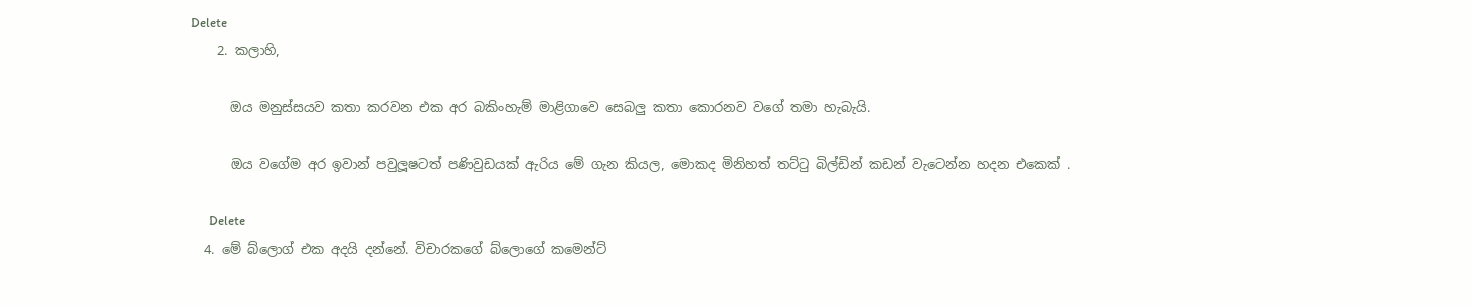Delete
    2. කලාහි,

      ඔය මනුස්සයව කතා කරවන එක අර බකිංහැම් මාළිගාවෙ සෙබලු කතා කොරනව වගේ තමා හැබැයි.

      ඔය වගේම අර ඉවාන් පවුලූෂටත් පණිවුඩයක් ඇරිය මේ ගැන කියල, මොකද මිනිහත් තට්ටු බිල්ඩින් කඩන් වැටෙන්න හදන එකෙක් .

      Delete
  4. මේ බ්ලොග් එක අදයි දන්නේ. විචාරකගේ බ්ලොගේ කමෙන්ට්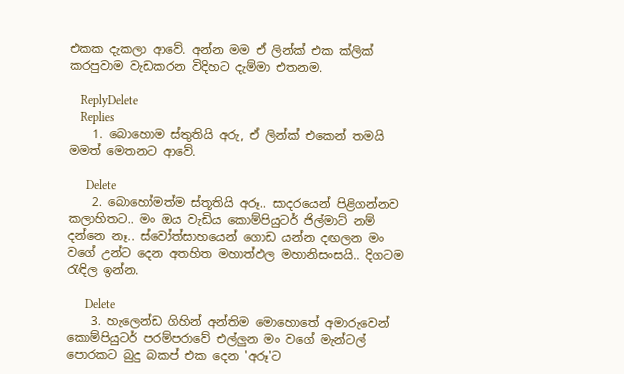එකක දැකලා ආවේ. අන්න මම ඒ ලින්ක් එක ක්ලික් කරපුවාම වැඩකරන විදිහට දැම්මා එතනම.

    ReplyDelete
    Replies
    1. බොහොම ස්තුතියි අරු, ඒ ලින්ක් එකෙන් තමයි මමත් මෙතනට ආවේ.

      Delete
    2. බොහෝමත්ම ස්තූතියි අරූ.. සාදරයෙන් පිළිගන්නව කලාහිතට.. මං ඔය වැඩිය කොම්පියුටර් ජිල්මාට් නම් දන්නෙ නෑ.. ස්වෝත්සාහයෙන් ගොඩ යන්න දඟලන මං වගේ උන්ට දෙන අතහිත මහාත්ඵල මහානිසංසයි.. දිගටම රැඳිල ඉන්න.

      Delete
    3. හැලෙන්ඩ ගිහින් අන්තිම මොහොතේ අමාරුවෙන් කොම්පියුටර් පරම්පරාවේ එල්ලුන මං වගේ මැන්ටල් පොරකට බුදු බකප් එක දෙන 'අරූ'ට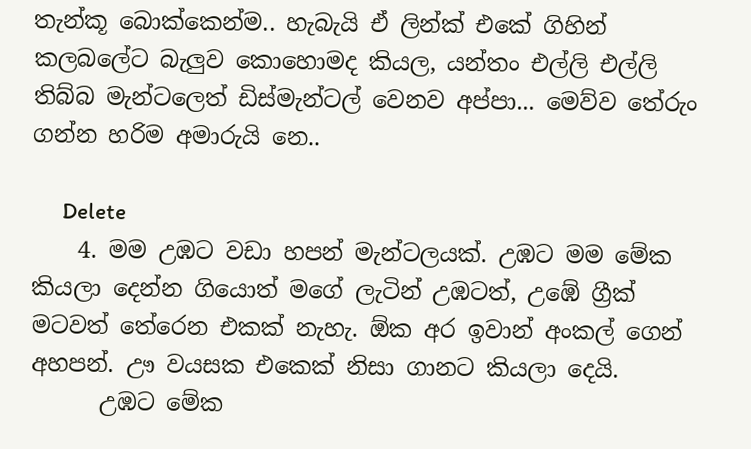තැන්කූ බොක්කෙන්ම.. හැබැයි ඒ ලින්ක් එකේ ගිහින් කලබලේට බැලුව කොහොමද කියල, යන්තං එල්ලි එල්ලි තිබ්බ මැන්ටලෙත් ඩිස්මැන්ටල් වෙනව අප්පා... මෙව්ව තේරුං ගන්න හරිම අමාරුයි නෙ..

      Delete
    4. මම උඹට වඩා හපන් මැන්ටලයක්. උඹට මම මේක කියලා දෙන්න ගියොත් මගේ ලැටින් උඹටත්, උඹේ ග්‍රීක් මටවත් තේරෙන එකක් නැහැ. ඕක අර ඉවාන් අංකල් ගෙන් අහපන්. ඌ වයසක එකෙක් නිසා ගානට කියලා දෙයි.
      උඹට මේක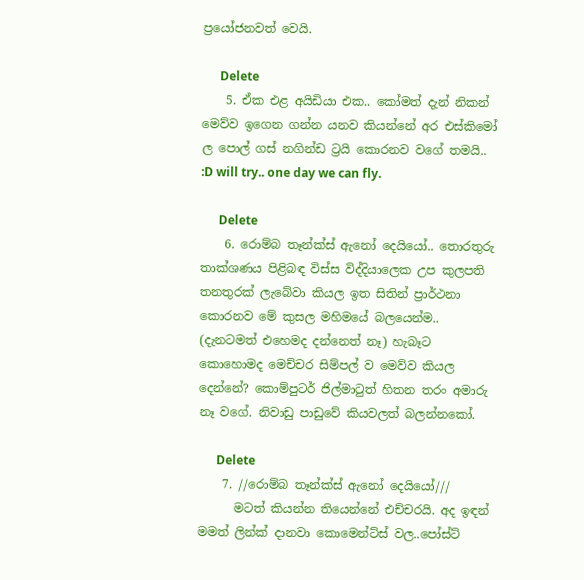ප්‍රයෝජනවත් වෙයි.

      Delete
    5. ඒක එළ අයිඩියා එක.. කෝමත් දැන් නිකන් මෙව්ව ඉගෙන ගන්න යනව කියන්නේ අර එස්කිමෝ ල පොල් ගස් නගින්ඩ ට්‍රයි කොරනව වගේ තමයි.. :D will try.. one day we can fly.

      Delete
    6. රොම්බ තෑන්ක්ස් ඇනෝ දෙයියෝ.. තොරතුරු තාක්ශණය පිළිබඳ විස්ස විද්දියාලෙක උප කුලපති තනතුරක් ලැබේවා කියල ඉත සිතින් ප්‍රාර්ථනා කොරනව මේ කුසල මහිමයේ බලයෙන්ම.. (දැනටමත් එහෙමද දන්නෙත් නෑ) හැබෑට කොහොමද මෙච්චර සිම්පල් ව මෙව්ව කියල දෙන්නේ? කොම්පුටර් ජිල්මාටුත් හිතන තරං අමාරු නෑ වගේ. නිවාඩු පාඩුවේ කියවලත් බලන්නකෝ.

      Delete
    7. //රොම්බ තෑන්ක්ස් ඇනෝ දෙයියෝ///
      මටත් කියන්න තියෙන්නේ එච්චරයි. අද ඉඳන් මමත් ලින්ක් දානවා කොමෙන්ට්ස් වල..පෝස්ට්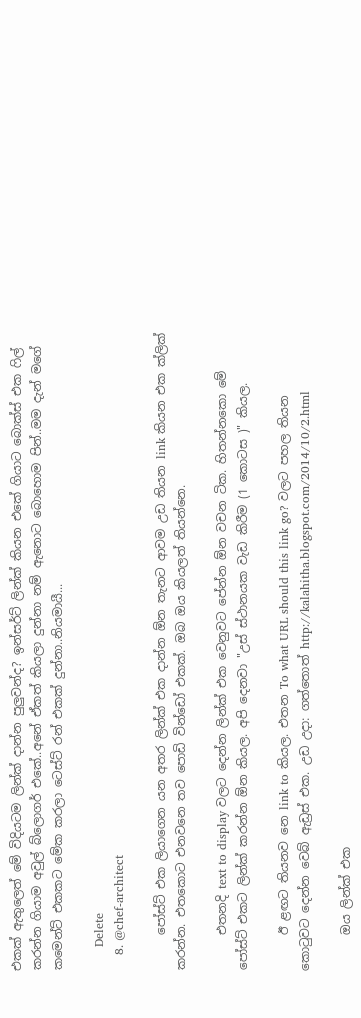එකක් ඇතුලෙත් මේ විදියටම ලින්ක් දාන්න පුලුවන්ද? ඉන්සර්ට් ලින්ක් කියන එකේ ගියාට බොක්ස් එක ෆිල් කරන්න ගියාම අවුල් බ්ලොගර් එකේ..අනේ ඒකත් කියලා දුන්නා නම් ඇනොට බොහොම පින්..මම දැන් මගේ කමෙන්ට් එකකට මේක කරලා ටෙස්ට් රන් එකක් දුන්නා..නියමායී...

      Delete
    8. @chef-architect

      පෝස්ට් එක ලියාගෙන යන අතර ලින්ක් එක දාන්න ඕන තැනට ආවම උඩ තියන link කියන එක ක්ලික් කරන්න. එතකොට එනවනෙ තව පොඩි වින්ඩෝ එකක්. ඔබ ඔය කියලත් තියන්නෙ.

      එතනදි text to display වලට දෙන්න ලින්ක් එක වෙනුවට පේන්න ඕන වචන ටික. හිතන්නකො මේ පෝස්ට් එකට ලින්ක් කරන්න ඕන කියල. අපි දෙනවා "උස් ස්ථානයක වැඩ කිරීම (1 කොටස )" කියල.

      ඊ ළඟට තියනව නෙ link to කියල. එතන To what URL should this link go? වලට පහල තියන කොටුවට දෙන්න වෙබ් ඇඩ්‍රස් එක. උඩ උදා: ගත්තොත් http://kalahitha.blogspot.com/2014/10/2.html

      ඔය ලින්ක් එක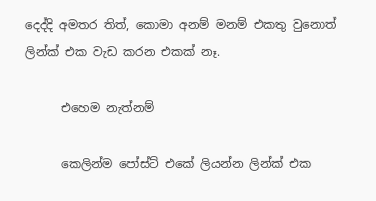දෙද්දි අමතර තිත්, කොමා අනම් මනම් එකතු වුනොත් ලින්ක් එක වැඩ කරන එකක් නෑ.

      එහෙම නැත්නම්

      කෙලින්ම පෝස්ට් එකේ ලියන්න ලින්ක් එක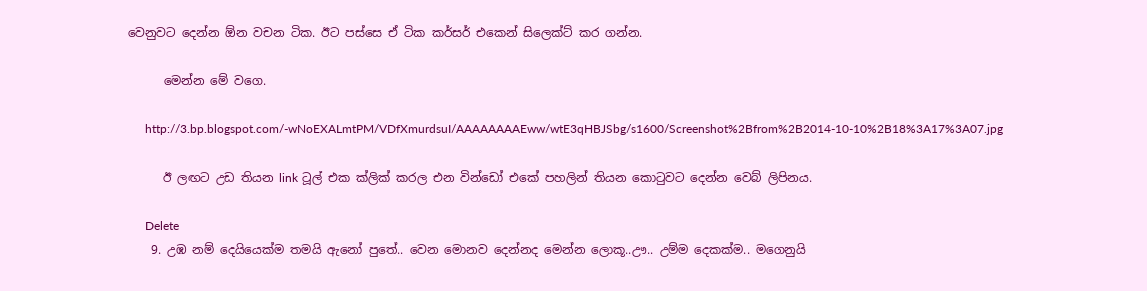වෙනුවට දෙන්න ඕන වචන ටික. ඊට පස්සෙ ඒ ටික කර්සර් එකෙන් සිලෙක්ට් කර ගන්න.

      මෙන්න මේ වගෙ.

      http://3.bp.blogspot.com/-wNoEXALmtPM/VDfXmurdsuI/AAAAAAAAEww/wtE3qHBJSbg/s1600/Screenshot%2Bfrom%2B2014-10-10%2B18%3A17%3A07.jpg

      ඊ ලඟට උඩ තියන link ටූල් එක ක්ලික් කරල එන වින්ඩෝ එකේ පහලින් තියන කොටුවට දෙන්න වෙබ් ලිපිනය.

      Delete
    9. උඹ නම් දෙයියෙක්ම තමයි ඇනෝ පුතේ.. වෙන මොනව දෙන්නද මෙන්න ලොකූ..ඌ.. උම්ම දෙකක්ම.. මගෙනුයි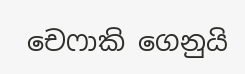චෙෆාකි ගෙනුයි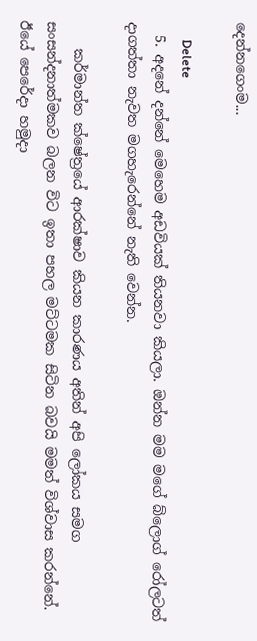දෙන්නගෙංම...

      Delete
  5. අදනේ දන්නේ මෙහෙම අඩවියක් තියනවා කියලා. ඔන්න මම මගේ බ්ලොග් රෝලටත් දාගත්තා නැවත මගහැරෙන්නේ නැති වෙන්න.

    කර්මාන්ත ක්ෂේත්‍රයේ ආරක්ෂාව කියන කාරණය අතින් අපි ලෝකය සමග සංසන්දනාත්මකව බලන විට ඉතා පහල මට්ටමක සිටින බවයි මමත් විශ්වාස කරන්නේ. ඊයේ පෙරේදා හමුදා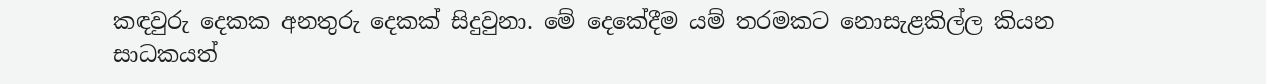කඳවුරු දෙකක අනතුරු දෙකක් සිදුවුනා. මේ දෙකේදීම යම් තරමකට නොසැළකිල්ල කියන සාධකයත්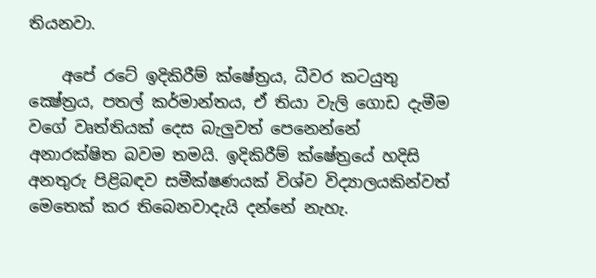තියනවා.

    අපේ රටේ ඉදිකිරීම් ක්ෂේත්‍රය, ධීවර කටයුතු ක්‍ෂේත්‍රය, පතල් කර්මාන්තය, ඒ තියා වැලි ගොඩ දැමීම වගේ වෘත්තියක් දෙස බැලුවත් පෙනෙන්නේ අනාරක්ෂිත බවම තමයි. ඉදිකිරීම් ක්ෂේත්‍රයේ හදිසි අනතුරු පිළිබඳව සමීක්ෂණයක් විශ්ව විද්‍යාලයකින්වත් මෙතෙක් කර තිබෙනවාදැයි දන්නේ නැහැ.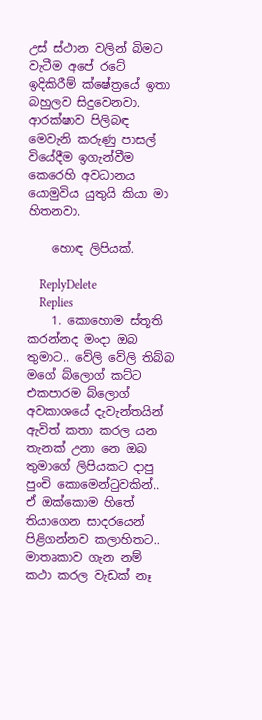උස් ස්ථාන වලින් බිමට වැටීම අපේ රටේ ඉදිකිරීම් ක්ෂේත්‍රයේ ඉතා බහුලව සිදුවෙනවා. ආරක්ෂාව පිලිබඳ මෙවැනි කරුණු පාසල් වියේදීම ඉගැන්වීම කෙරෙහි අවධානය යොමුවිය යුතුයි කියා මා හිතනවා.

    හොඳ ලිපියක්.

    ReplyDelete
    Replies
    1. කොහොම ස්තූති කරන්නද මංදා ඔබ තුමාට.. වේලි වේලි තිබ්බ මගේ බ්ලොග් කට්ට එකපාරම බ්ලොග් අවකාශයේ දැවැන්තයින් ඇවිත් කතා කරල යන තැනක් උනා නෙ ඔබ තුමාගේ ලිපියකට දාපු පුංචි කොමෙන්ටුවකින්.. ඒ ඔක්කොම හිතේ තියාගෙන සාදරයෙන් පිළිගන්නව කලාහිතට.. මාතෘකාව ගැන නම් කථා කරල වැඩක් නෑ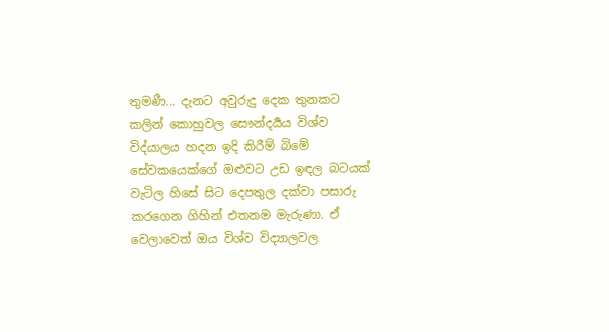තුමණී... දැනට අවුරුදු දෙක තුනකට කලින් කොහුවල සෞන්දර්‍යය විශ්ව විද්යාලය හදන ඉදි කිරීම් බිමේ සේවකයෙක්ගේ ඔළුවට උඩ ඉඳල බටයක් වැටිල හිසේ සිට දෙපතුල දක්වා පසාරු කරගෙන ගිහින් එතනම මැරුණා. ඒ වෙලාවෙත් ඔය විශ්ව විද්‍යාලවල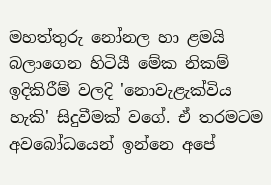මහත්තුරු නෝනල හා ළමයි බලාගෙන හිටියී මේක නිකම් ඉදිකිරීම් වලදි 'නොවැළැක්විය හැකි' සිදුවීමක් වගේ. ඒ තරමටම අවබෝධයෙන් ඉන්නෙ අපේ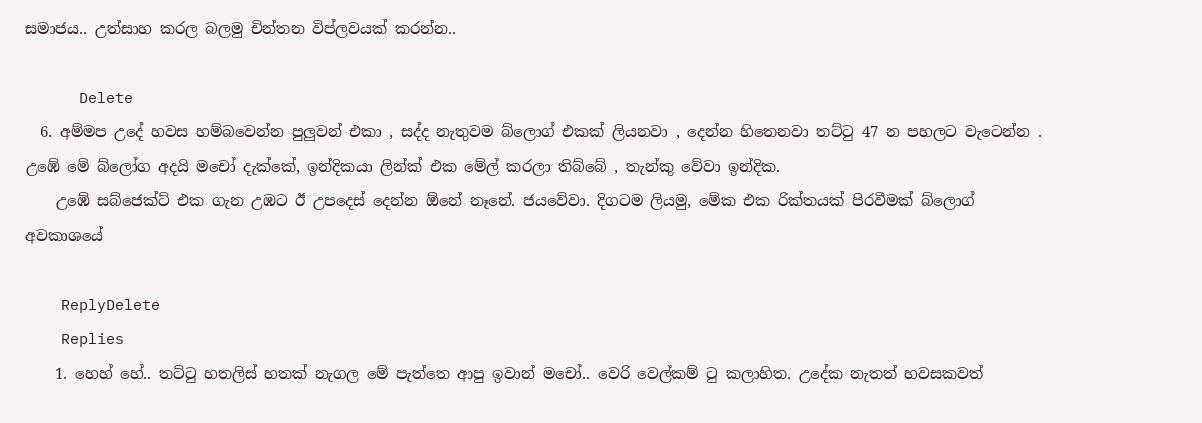සමාජය.. උත්සාහ කරල බලමු චින්තන විප්ලවයක් කරන්න..

      Delete
  6. අම්මප උදේ හවස හම්බවෙන්න පුලුවන් එකා , සද්ද නැතුවම බ්ලොග් එකක් ලියනවා , දෙන්න හිතෙනවා තට්ටු 47 න පහලට වැටෙන්න . උඹේ මේ බ්ලෝග අදයි මචෝ දැක්කේ, ඉන්දිකයා ලින්ක් එක මේල් කරලා තිබ්බේ , තැන්කු වේවා ඉන්දික.
    උඹේ සබ්ජෙක්ට් එක ගැන උඹට ඊ උපදෙස් දෙන්න ඕනේ නෑනේ. ජයවේවා. දිගටම ලියමු, මේක එක රික්තයක් පිරවීමක් බ්ලොග් අවකාශයේ

    ReplyDelete
    Replies
    1. හෙහ් හේ.. තට්ටු හතලිස් හතක් නැගල මේ පැත්තෙ ආපු ඉවාන් මචෝ.. වෙරි වෙල්කම් ටු කලාහිත. උදේක නැතත් හවසකවත්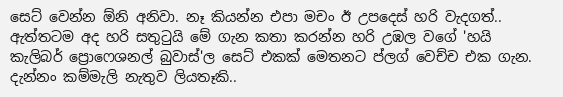සෙට් වෙන්න ඕනි අනිවා. නෑ කියන්න එපා මචං ඊ උපදෙස් හරි වැදගත්.. ඇත්තටම අද හරි සතුටුයි මේ ගැන කතා කරන්න හරි උඹල වගේ 'හයි කැලිබර් ප්‍රොෆෙශනල් බුවාස්'ල සෙට් එකක් මෙතනට ප්ලග් වෙච්ච එක ගැන. දැන්නං කම්මැලි නැතුව ලියතෑකි..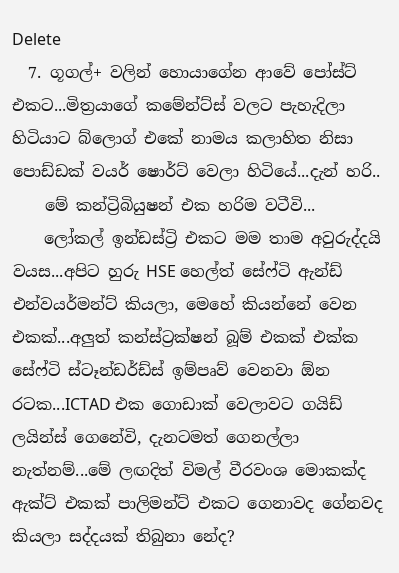Delete
  7. ගූගල්+ වලින් හොයාගේන ආවේ පෝස්ට් එකට...මිත්‍රයාගේ කමේන්ට්ස් වලට පැහැදිලා හිටියාට බ්ලොග් එකේ නාමය කලාහිත නිසා පොඩ්ඩක් වයර් ෂොර්ට් වෙලා හිටියේ...දැන් හරි..
    මේ කන්ට්‍රිබියුෂන් එක හරිම වටීවි...
    ලෝකල් ඉන්ඩස්ට්‍රි එකට මම තාම අවුරුද්දයි වයස...අපිට හුරු HSE හෙල්ත් සේෆ්ටි ඇන්ඩ් එන්වයර්මන්ට් කියලා, මෙහේ කියන්නේ වෙන එකක්...අලුත් කන්ස්ට්‍රක්ෂන් බූම් එකක් එක්ක සේෆ්ටි ස්ටෑන්ඩර්ඩ්ස් ඉම්පෘව් වෙනවා ඕන රටක...ICTAD එක ගොඩාක් වෙලාවට ගයිඩ් ලයින්ස් ගෙනේවි, දැනටමත් ගෙනල්ලා නැත්නම්...මේ ලඟදිත් විමල් වීරවංශ මොකක්ද ඇක්ට් එකක් පාලිමන්ට් එකට ගෙනාවද ගේනවද කියලා සද්දයක් තිබුනා නේද?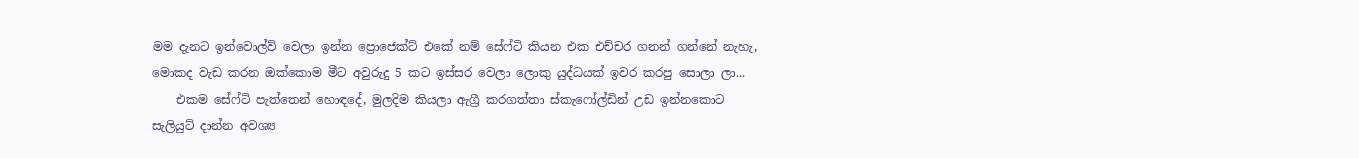මම දැනට ඉන්වොල්ව් වෙලා ඉන්න ප්‍රොජෙක්ට් එකේ නම් සේෆ්ටි කියන එක එච්චර ගනන් ගන්නේ නැහැ, මොකද වැඩ කරන ඔක්කොම මීට අවුරුදු 5 කට ඉස්සර වෙලා ලොකු යුද්ධයක් ඉවර කරපු සොලා ලා...
    එකම සේෆ්ටි පැත්තෙන් හොඳදේ, මුලදිම කියලා ඇග්‍රී කරගත්තා ස්කැෆෝල්ඩින් උඩ ඉන්නකොට සැලියුට් දාන්න අවශ්‍ය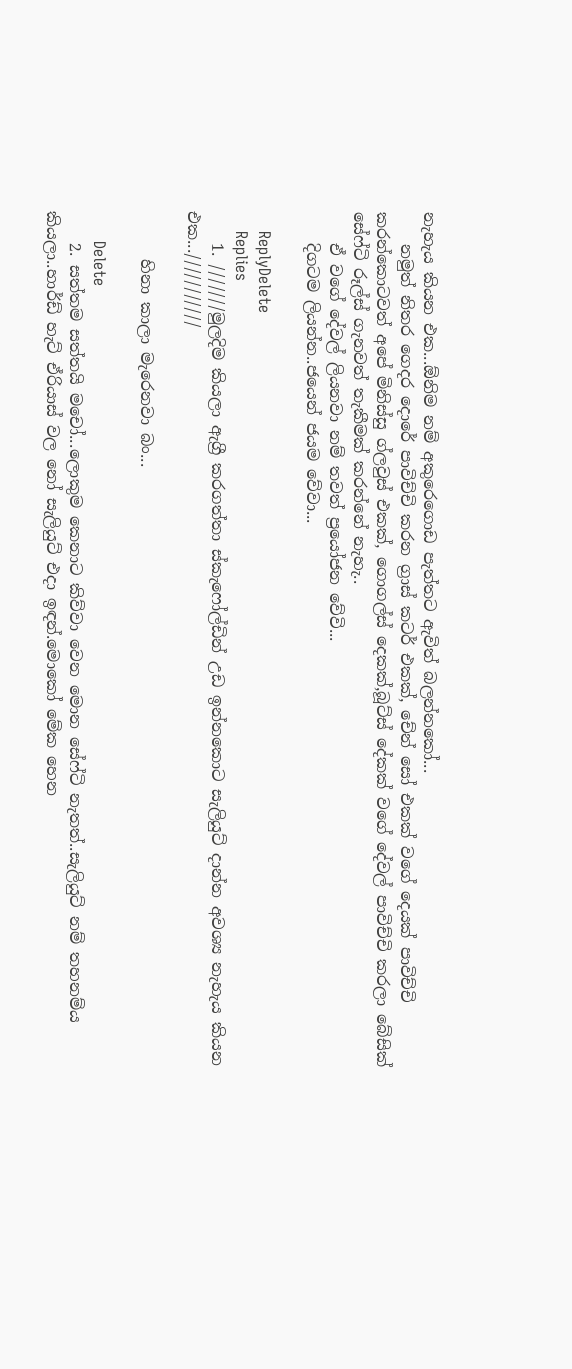නැහැය කියන එක...ඕනිම නම් අකුරෙගොඩ පැත්තට ඇවිත් බලන්නකෝ...
    නමුත් නිතර ගෙදර දොරේ පාවිච්චි කරන ග්‍රාස් කටර් එකක්, චේන් සෝ එකක් වගේ දෙයක් පාවිච්චි කරන්කොටවත් අපේ මිනිස්සු ග්ලවුස් එකක්, ගොගල්ස් දෙකක්,බූට්ස් දේකක් වගේ දේවල් පාවිච්චි කරලා බේසික් සේෆ්ටි රූල්ස් ගැනවත් තැකීමක් කරන්නේ නැහැ..
    ඒ වගේ දේවල් ලියනවා නම් තවත් ප්‍රයෝජන වේවි...
    දිගටම ලියන්න..ජයෙන් ජයම වේවා...

    ReplyDelete
    Replies
    1. ///////මුලදිම කියලා ඇග්‍රී කරගත්තා ස්කැෆෝල්ඩින් උඩ ඉන්නකොට සැලියුට් දාන්න අවශ්‍ය නැහැය කියන එක...///////////

      හිනා කාලා මැරෙනවා බං...

      Delete
    2. සත්තම සත්තයි මචෝ...ලොකුම කෙනාට කිව්වා වෙන මොන සේෆ්ටි නැතත්..සැලියුට් නම් තහනම්ය කියලා..හාර්ඩ් හැට් ඒරියාස් වල නෝ සැලියුට් එදා ඉඳන්.මොකෝ මේක හෙන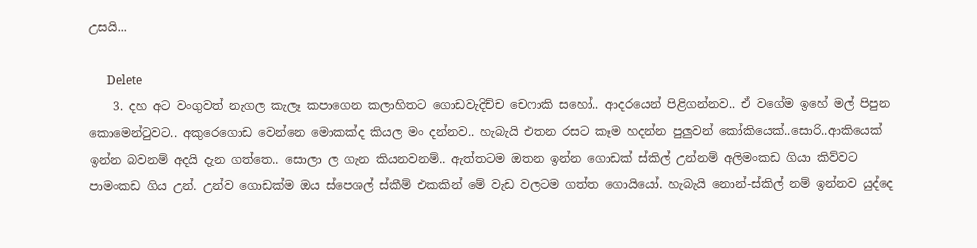උසයි...

      Delete
    3. දහ අට වංගුවත් නැගල කැලෑ කපාගෙන කලාහිතට ගොඩවැදිච්ච චෙෆාකි සහෝ.. ආදරයෙන් පිළිගන්නව.. ඒ වගේම ඉහේ මල් පිපුන කොමෙන්ටුවට.. අකුරෙගොඩ වෙන්නෙ මොකක්ද කියල මං දන්නව.. හැබැයි එතන රසට කෑම හදන්න පුලුවන් කෝකියෙක්..සොරි..ආකියෙක් ඉන්න බවනම් අදයි දැන ගත්තෙ.. සොලා ල ගැන කියනවනම්.. ඇත්තටම ඔතන ඉන්න ගොඩක් ස්කිල් උන්නම් අලිමංකඩ ගියා කිව්වට පාමංකඩ ගිය උන්. උන්ව ගොඩක්ම ඔය ස්පෙශල් ස්කීම් එකකින් මේ වැඩ වලටම ගත්ත ගොයියෝ. හැබැයි නොන්-ස්කිල් නම් ඉන්නව යුද්දෙ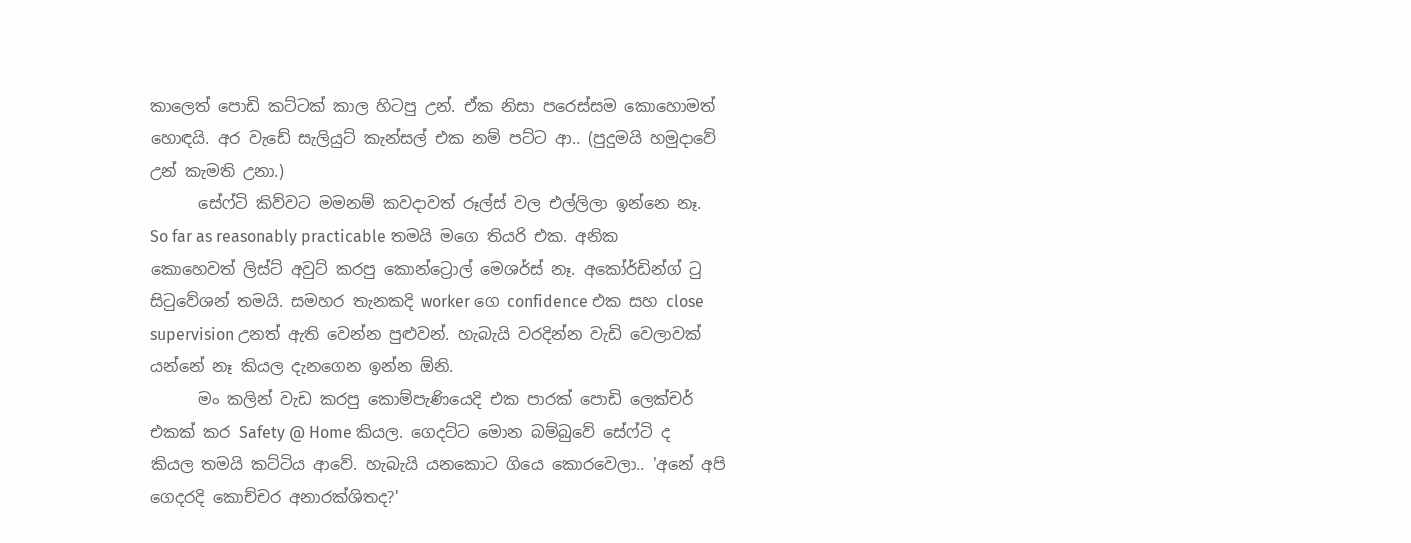කාලෙත් පොඩි කට්ටක් කාල හිටපු උන්. ඒක නිසා පරෙස්සම කොහොමත් හොඳයි. අර වැඩේ සැලියුට් කැන්සල් එක නම් පට්ට ආ.. (පුදුමයි හමුදාවේ උන් කැමති උනා.)
      සේෆ්ටි කිව්වට මමනම් කවදාවත් රූල්ස් වල එල්ලිලා ඉන්නෙ නෑ. So far as reasonably practicable තමයි මගෙ තියරි එක. අනික කොහෙවත් ලිස්ට් අවුට් කරපු කොන්ට්‍රොල් මෙශර්ස් නෑ. අකෝර්ඩින්ග් ටු සිටුවේශන් තමයි. සමහර තැනකදි worker ගෙ confidence එක සහ close supervision උනත් ඇති වෙන්න පුළුවන්. හැබැයි වරදින්න වැඩි වෙලාවක් යන්නේ නෑ කියල දැනගෙන ඉන්න ඕනි.
      මං කලින් වැඩ කරපු කොම්පැණියෙදි එක පාරක් පොඩි ලෙක්චර් එකක් කර Safety @ Home කියල. ගෙදට්ට මොන බම්බුවේ සේෆ්ටි ද කියල තමයි කට්ටිය ආවේ. හැබැයි යනකොට ගියෙ කොරවෙලා.. 'අනේ අපි ගෙදරදි කොච්චර අනාරක්ශිතද?'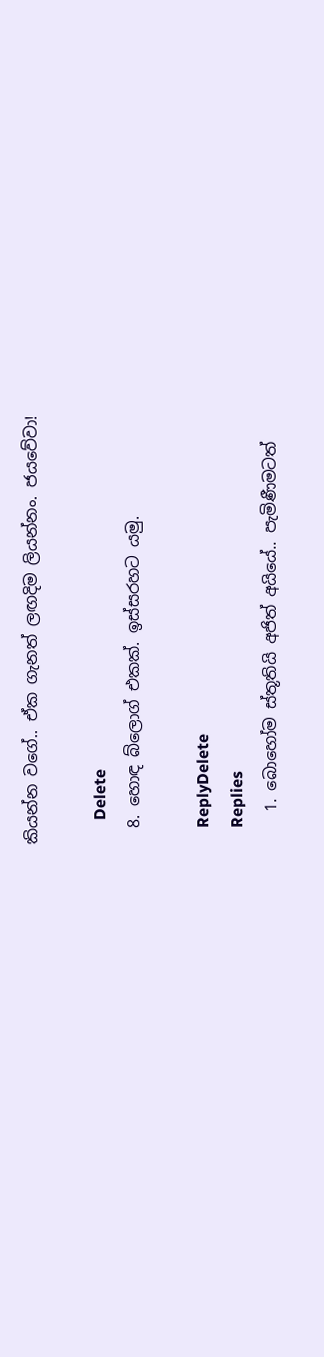කියන්න වගේ.. ඒක ගැනත් ලඟදිම ලියන්නං. ජයවේවා!

      Delete
  8. හොඳ බ්ලොග් එකක්. ඉස්සරහට යමු.

    ReplyDelete
    Replies
    1. බොහෝම ස්තූතියි අජිත් අයියේ.. පැමිණීමටත්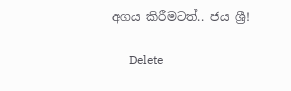අගය කිරීමටත්.. ජය ශ්‍රී!

      Delete